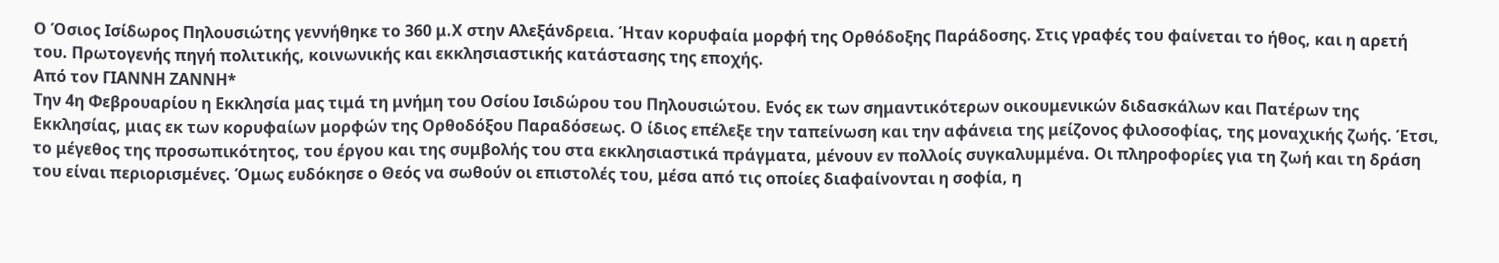Ο Όσιος Ισίδωρος Πηλουσιώτης γεννήθηκε το 360 μ.Χ στην Αλεξάνδρεια. Ήταν κορυφαία μορφή της Ορθόδοξης Παράδοσης. Στις γραφές του φαίνεται το ήθος, και η αρετή του. Πρωτογενής πηγή πολιτικής, κοινωνικής και εκκλησιαστικής κατάστασης της εποχής.
Από τον ΓΙΑΝΝΗ ΖΑΝΝΗ*
Την 4η Φεβρουαρίου η Εκκλησία μας τιμά τη μνήμη του Οσίου Ισιδώρου του Πηλουσιώτου. Ενός εκ των σημαντικότερων οικουμενικών διδασκάλων και Πατέρων της Εκκλησίας, μιας εκ των κορυφαίων μορφών της Ορθοδόξου Παραδόσεως. Ο ίδιος επέλεξε την ταπείνωση και την αφάνεια της μείζονος φιλοσοφίας, της μοναχικής ζωής. Έτσι, το μέγεθος της προσωπικότητος, του έργου και της συμβολής του στα εκκλησιαστικά πράγματα, μένουν εν πολλοίς συγκαλυμμένα. Οι πληροφορίες για τη ζωή και τη δράση του είναι περιορισμένες. Όμως ευδόκησε ο Θεός να σωθούν οι επιστολές του, μέσα από τις οποίες διαφαίνονται η σοφία, η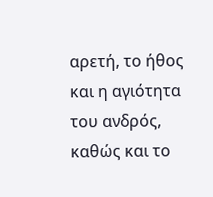αρετή, το ήθος και η αγιότητα του ανδρός, καθώς και το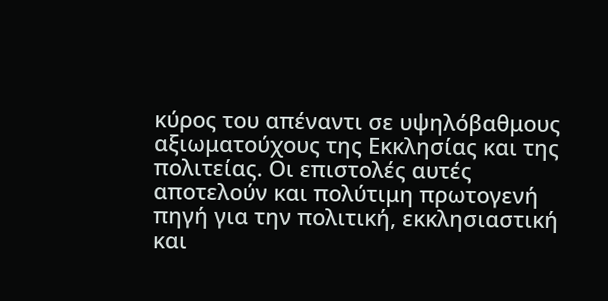κύρος του απέναντι σε υψηλόβαθμους αξιωματούχους της Εκκλησίας και της πολιτείας. Οι επιστολές αυτές αποτελούν και πολύτιμη πρωτογενή πηγή για την πολιτική, εκκλησιαστική και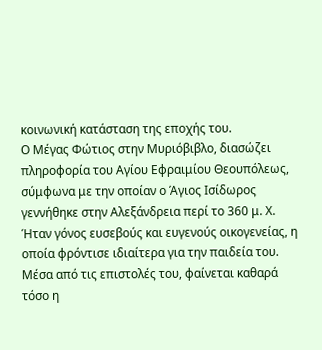κοινωνική κατάσταση της εποχής του.
Ο Μέγας Φώτιος στην Μυριόβιβλο, διασώζει πληροφορία του Αγίου Εφραιμίου Θεουπόλεως, σύμφωνα με την οποίαν ο Άγιος Ισίδωρος γεννήθηκε στην Αλεξάνδρεια περί το 360 μ. Χ. Ήταν γόνος ευσεβούς και ευγενούς οικογενείας, η οποία φρόντισε ιδιαίτερα για την παιδεία του. Μέσα από τις επιστολές του, φαίνεται καθαρά τόσο η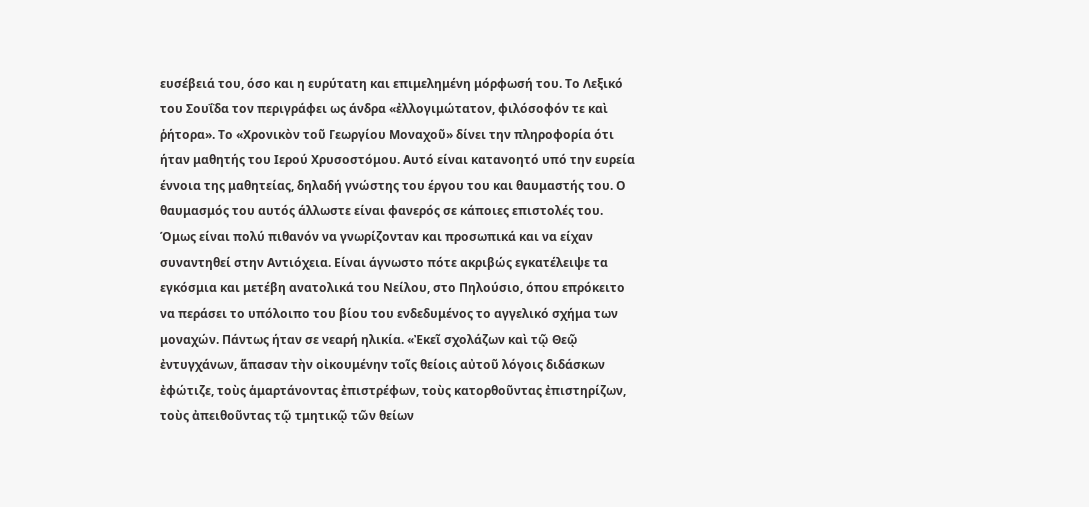ευσέβειά του, όσο και η ευρύτατη και επιμελημένη μόρφωσή του. Το Λεξικό του Σουΐδα τον περιγράφει ως άνδρα «ἐλλογιμώτατον, φιλόσοφόν τε καὶ ῥήτορα». Το «Χρονικὸν τοῦ Γεωργίου Μοναχοῦ» δίνει την πληροφορία ότι ήταν μαθητής του Ιερού Χρυσοστόμου. Αυτό είναι κατανοητό υπό την ευρεία έννοια της μαθητείας, δηλαδή γνώστης του έργου του και θαυμαστής του. Ο θαυμασμός του αυτός άλλωστε είναι φανερός σε κάποιες επιστολές του. Όμως είναι πολύ πιθανόν να γνωρίζονταν και προσωπικά και να είχαν συναντηθεί στην Αντιόχεια. Είναι άγνωστο πότε ακριβώς εγκατέλειψε τα εγκόσμια και μετέβη ανατολικά του Νείλου, στο Πηλούσιο, όπου επρόκειτο να περάσει το υπόλοιπο του βίου του ενδεδυμένος το αγγελικό σχήμα των μοναχών. Πάντως ήταν σε νεαρή ηλικία. «Ἐκεῖ σχολάζων καὶ τῷ Θεῷ ἐντυγχάνων, ἅπασαν τὴν οἰκουμένην τοῖς θείοις αὐτοῦ λόγοις διδάσκων ἐφώτιζε, τοὺς ἁμαρτάνοντας ἐπιστρέφων, τοὺς κατορθοῦντας ἐπιστηρίζων, τοὺς ἀπειθοῦντας τῷ τμητικῷ τῶν θείων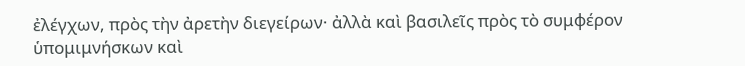ἐλέγχων, πρὸς τὴν ἀρετὴν διεγείρων· ἀλλὰ καὶ βασιλεῖς πρὸς τὸ συμφέρον ὑπομιμνήσκων καὶ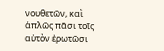νουθετῶν, καὶ ἁπλῶς πᾶσι τοῖς αὐτὸν ἐρωτῶσι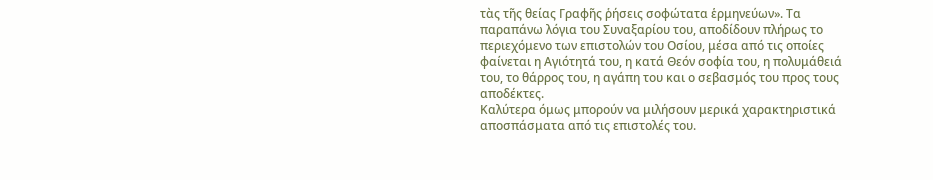τὰς τῆς θείας Γραφῆς ῥήσεις σοφώτατα ἑρμηνεύων». Τα παραπάνω λόγια του Συναξαρίου του, αποδίδουν πλήρως το περιεχόμενο των επιστολών του Οσίου, μέσα από τις οποίες φαίνεται η Αγιότητά του, η κατά Θεόν σοφία του, η πολυμάθειά του, το θάρρος του, η αγάπη του και ο σεβασμός του προς τους αποδέκτες.
Καλύτερα όμως μπορούν να μιλήσουν μερικά χαρακτηριστικά αποσπάσματα από τις επιστολές του.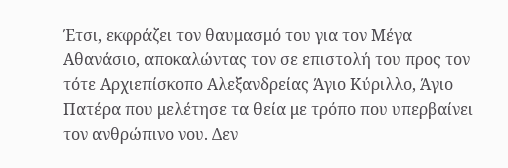Έτσι, εκφράζει τον θαυμασμό του για τον Μέγα Αθανάσιο, αποκαλώντας τον σε επιστολή του προς τον τότε Αρχιεπίσκοπο Αλεξανδρείας Άγιο Κύριλλο, Άγιο Πατέρα που μελέτησε τα θεία με τρόπο που υπερβαίνει τον ανθρώπινο νου. Δεν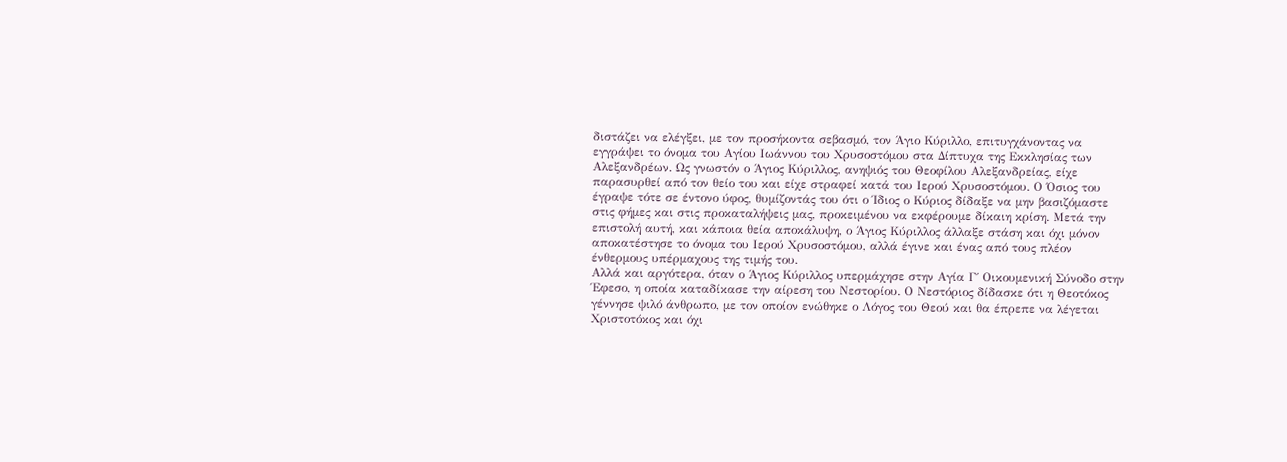διστάζει να ελέγξει, με τον προσήκοντα σεβασμό, τον Άγιο Κύριλλο, επιτυγχάνοντας να εγγράψει το όνομα του Αγίου Ιωάννου του Χρυσοστόμου στα Δίπτυχα της Εκκλησίας των Αλεξανδρέων. Ως γνωστόν ο Άγιος Κύριλλος, ανηψιός του Θεοφίλου Αλεξανδρείας, είχε παρασυρθεί από τον θείο του και είχε στραφεί κατά του Ιερού Χρυσοστόμου. Ο Όσιος του έγραψε τότε σε έντονο ύφος, θυμίζοντάς του ότι ο Ίδιος ο Κύριος δίδαξε να μην βασιζόμαστε στις φήμες και στις προκαταλήψεις μας, προκειμένου να εκφέρουμε δίκαιη κρίση. Μετά την επιστολή αυτή, και κάποια θεία αποκάλυψη, ο Άγιος Κύριλλος άλλαξε στάση και όχι μόνον αποκατέστησε το όνομα του Ιερού Χρυσοστόμου, αλλά έγινε και ένας από τους πλέον ένθερμους υπέρμαχους της τιμής του.
Αλλά και αργότερα, όταν ο Άγιος Κύριλλος υπερμάχησε στην Αγία Γ΄ Οικουμενική Σύνοδο στην Έφεσο, η οποία καταδίκασε την αίρεση του Νεστορίου. Ο Νεστόριος δίδασκε ότι η Θεοτόκος γέννησε ψιλό άνθρωπο, με τον οποίον ενώθηκε ο Λόγος του Θεού και θα έπρεπε να λέγεται Χριστοτόκος και όχι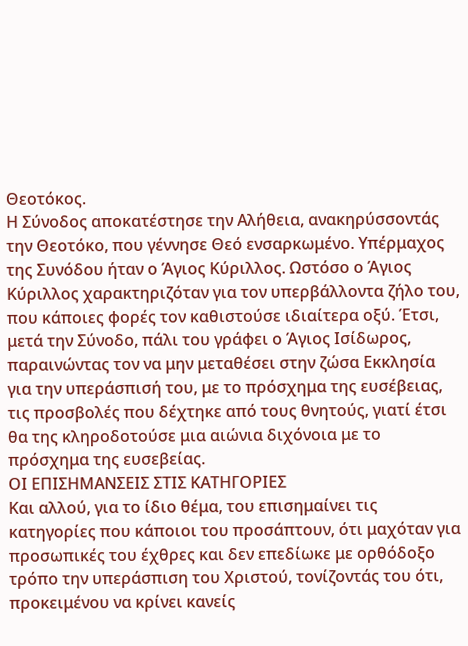Θεοτόκος.
Η Σύνοδος αποκατέστησε την Αλήθεια, ανακηρύσσοντάς την Θεοτόκο, που γέννησε Θεό ενσαρκωμένο. Υπέρμαχος της Συνόδου ήταν ο Άγιος Κύριλλος. Ωστόσο ο Άγιος Κύριλλος χαρακτηριζόταν για τον υπερβάλλοντα ζήλο του, που κάποιες φορές τον καθιστούσε ιδιαίτερα οξύ. Έτσι, μετά την Σύνοδο, πάλι του γράφει ο Άγιος Ισίδωρος, παραινώντας τον να μην μεταθέσει στην ζώσα Εκκλησία για την υπεράσπισή του, με το πρόσχημα της ευσέβειας, τις προσβολές που δέχτηκε από τους θνητούς, γιατί έτσι θα της κληροδοτούσε μια αιώνια διχόνοια με το πρόσχημα της ευσεβείας.
ΟΙ ΕΠΙΣΗΜΑΝΣΕΙΣ ΣΤΙΣ ΚΑΤΗΓΟΡΙΕΣ
Και αλλού, για το ίδιο θέμα, του επισημαίνει τις κατηγορίες που κάποιοι του προσάπτουν, ότι μαχόταν για προσωπικές του έχθρες και δεν επεδίωκε με ορθόδοξο τρόπο την υπεράσπιση του Χριστού, τονίζοντάς του ότι, προκειμένου να κρίνει κανείς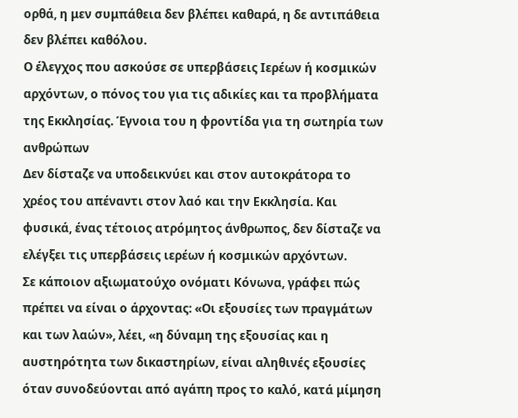ορθά, η μεν συμπάθεια δεν βλέπει καθαρά, η δε αντιπάθεια δεν βλέπει καθόλου.
Ο έλεγχος που ασκούσε σε υπερβάσεις Ιερέων ή κοσμικών αρχόντων, ο πόνος του για τις αδικίες και τα προβλήματα της Εκκλησίας. Έγνοια του η φροντίδα για τη σωτηρία των ανθρώπων
Δεν δίσταζε να υποδεικνύει και στον αυτοκράτορα το χρέος του απέναντι στον λαό και την Εκκλησία. Και φυσικά, ένας τέτοιος ατρόμητος άνθρωπος, δεν δίσταζε να ελέγξει τις υπερβάσεις ιερέων ή κοσμικών αρχόντων.
Σε κάποιον αξιωματούχο ονόματι Κόνωνα, γράφει πώς πρέπει να είναι ο άρχοντας: «Οι εξουσίες των πραγμάτων και των λαών», λέει, «η δύναμη της εξουσίας και η αυστηρότητα των δικαστηρίων, είναι αληθινές εξουσίες όταν συνοδεύονται από αγάπη προς το καλό, κατά μίμηση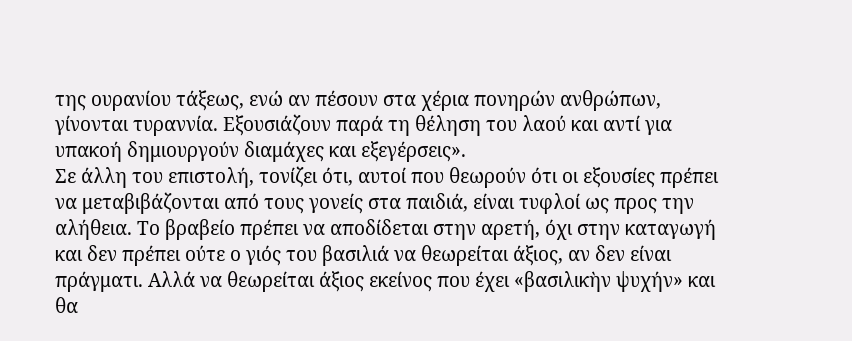της ουρανίου τάξεως, ενώ αν πέσουν στα χέρια πονηρών ανθρώπων, γίνονται τυραννία. Εξουσιάζουν παρά τη θέληση του λαού και αντί για υπακοή δημιουργούν διαμάχες και εξεγέρσεις».
Σε άλλη του επιστολή, τονίζει ότι, αυτοί που θεωρούν ότι οι εξουσίες πρέπει να μεταβιβάζονται από τους γονείς στα παιδιά, είναι τυφλοί ως προς την αλήθεια. Το βραβείο πρέπει να αποδίδεται στην αρετή, όχι στην καταγωγή και δεν πρέπει ούτε ο γιός του βασιλιά να θεωρείται άξιος, αν δεν είναι πράγματι. Αλλά να θεωρείται άξιος εκείνος που έχει «βασιλικὴν ψυχήν» και θα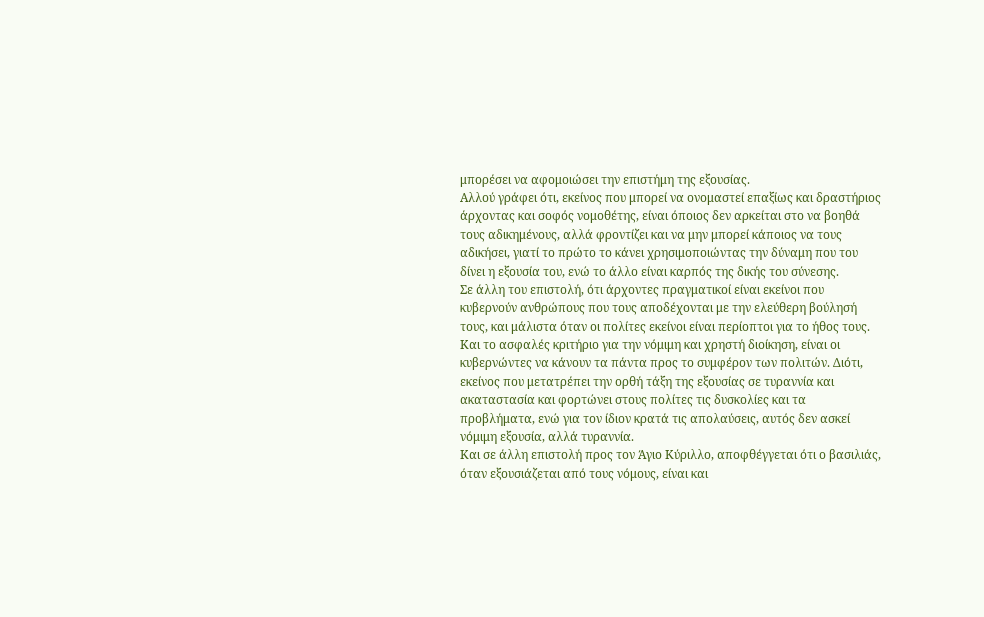μπορέσει να αφομοιώσει την επιστήμη της εξουσίας.
Αλλού γράφει ότι, εκείνος που μπορεί να ονομαστεί επαξίως και δραστήριος άρχοντας και σοφός νομοθέτης, είναι όποιος δεν αρκείται στο να βοηθά τους αδικημένους, αλλά φροντίζει και να μην μπορεί κάποιος να τους αδικήσει, γιατί το πρώτο το κάνει χρησιμοποιώντας την δύναμη που του δίνει η εξουσία του, ενώ το άλλο είναι καρπός της δικής του σύνεσης.
Σε άλλη του επιστολή, ότι άρχοντες πραγματικοί είναι εκείνοι που κυβερνούν ανθρώπους που τους αποδέχονται με την ελεύθερη βούλησή τους, και μάλιστα όταν οι πολίτες εκείνοι είναι περίοπτοι για το ήθος τους. Και το ασφαλές κριτήριο για την νόμιμη και χρηστή διοίκηση, είναι οι κυβερνώντες να κάνουν τα πάντα προς το συμφέρον των πολιτών. Διότι, εκείνος που μετατρέπει την ορθή τάξη της εξουσίας σε τυραννία και ακαταστασία και φορτώνει στους πολίτες τις δυσκολίες και τα προβλήματα, ενώ για τον ίδιον κρατά τις απολαύσεις, αυτός δεν ασκεί νόμιμη εξουσία, αλλά τυραννία.
Και σε άλλη επιστολή προς τον Άγιο Κύριλλο, αποφθέγγεται ότι ο βασιλιάς, όταν εξουσιάζεται από τους νόμους, είναι και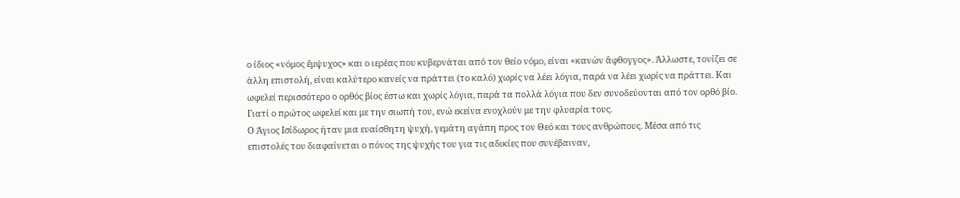ο ίδιος «νόμος ἔμψυχος» και ο ιερἐας που κυβερνάται από τον θείο νόμο, είναι «κανὼν ἄφθογγος». Άλλωστε, τονίζει σε άλλη επιστολή, είναι καλύτερο κανείς να πράττει (το καλό) χωρίς να λέει λόγια, παρά να λέει χωρίς να πράττει. Και ωφελεί περισσότερο ο ορθός βίος έστω και χωρίς λόγια, παρά τα πολλά λόγια που δεν συνοδεύονται από τον ορθό βίο. Γιατί ο πρώτος ωφελεί και με την σιωπή του, ενώ εκείνα ενοχλούν με την φλυαρία τους.
Ο Άγιος Ισίδωρος ήταν μια ευαίσθητη ψυχή, γεμάτη αγάπη προς τον Θεό και τους ανθρώπους. Μέσα από τις επιστολές του διαφαίνεται ο πόνος της ψυχής του για τις αδικίες που συνέβαιναν,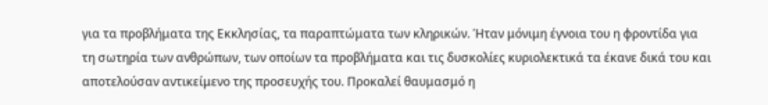για τα προβλήματα της Εκκλησίας, τα παραπτώματα των κληρικών. Ήταν μόνιμη έγνοια του η φροντίδα για τη σωτηρία των ανθρώπων, των οποίων τα προβλήματα και τις δυσκολίες κυριολεκτικά τα έκανε δικά του και αποτελούσαν αντικείμενο της προσευχής του. Προκαλεί θαυμασμό η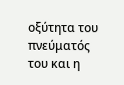οξύτητα του πνεύματός του και η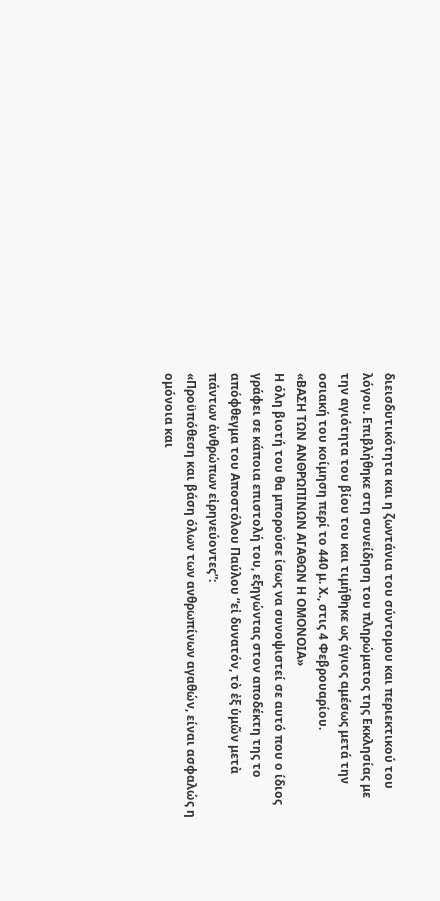διεισδυτικότητα και η ζωντάνια του σύντομου και περιεκτικού του λόγου. Επιβλήθηκε στη συνείδηση του πληρώματος της Εκκλησίας με την αγιότητα του βίου του και τιμήθηκε ως άγιος αμέσως μετά την οσιακή του κοίμηση περί το 440 μ. Χ., στις 4 Φεβρουαρίου.
«ΒΑΣΗ ΤΩΝ ΑΝΘΡΩΠΙΝΩΝ ΑΓΑΘΩΝ Η ΟΜΟΝΟΙΑ»
Η όλη βιοτή του θα μπορούσε ίσως να συνοψιστεί σε αυτό που ο ίδιος γράφει σε κάποια επιστολή του, εξηγώντας στον αποδέκτη της το απόφθεγμα του Αποστόλου Παύλου “εἰ δυνατόν, τὸ ἐξ ὑμῶν μετὰ πάντων ἀνθρώπων εἰρηνεύοντες”:
«Προϋπόθεση και βάση όλων των ανθρωπίνων αγαθών, είναι ασφαλώς η ομόνοια και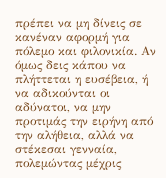πρέπει να μη δίνεις σε κανέναν αφορμή για πόλεμο και φιλονικία. Αν όμως δεις κάπου να πλήττεται η ευσέβεια, ή να αδικούνται οι αδύνατοι, να μην προτιμάς την ειρήνη από την αλήθεια, αλλά να στέκεσαι γενναία, πολεμώντας μέχρις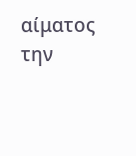αίματος την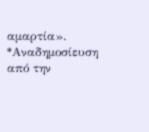αμαρτία».
*Αναδημοσίευση από την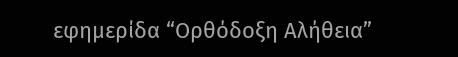εφημερίδα “Ορθόδοξη Αλήθεια”